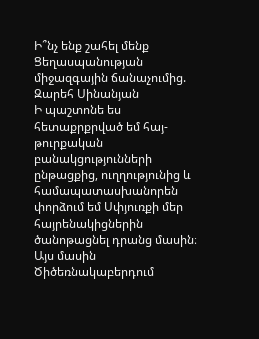Ի՞նչ ենք շահել մենք Ցեղասպանության միջազգային ճանաչումից. Զարեհ Սինանյան
Ի պաշտոնե ես հետաքրքրված եմ հայ-թուրքական բանակցությունների ընթացքից, ուղղությունից և համապատասխանորեն փորձում եմ Սփյուռքի մեր հայրենակիցներին ծանոթացնել դրանց մասին։ Այս մասին Ծիծեռնակաբերդում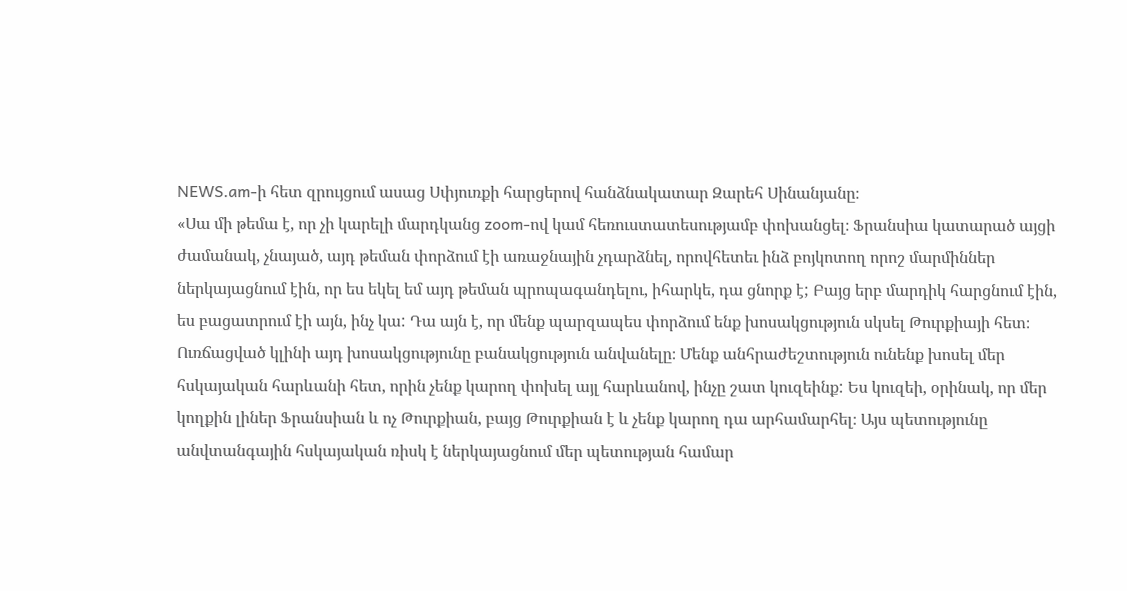NEWS.am-ի հետ զրույցում ասաց Սփյուռքի հարցերով հանձնակատար Զարեհ Սինանյանը։
«Սա մի թեմա է, որ չի կարելի մարդկանց zoom-ով կամ հեռուստատեսությամբ փոխանցել։ Ֆրանսիա կատարած այցի ժամանակ, չնայած, այդ թեման փորձում էի առաջնային չդարձնել, որովհետեւ ինձ բոյկոտող որոշ մարմիններ ներկայացնում էին, որ ես եկել եմ այդ թեման պրոպագանդելու, իհարկե, դա ցնորք է; Բայց երբ մարդիկ հարցնում էին, ես բացատրում էի այն, ինչ կա: Դա այն է, որ մենք պարզապես փորձում ենք խոսակցություն սկսել Թուրքիայի հետ։ Ուռճացված կլինի այդ խոսակցությունը բանակցություն անվանելը։ Մենք անհրաժեշտություն ունենք խոսել մեր հսկայական հարևանի հետ, որին չենք կարող փոխել այլ հարևանով, ինչը շատ կուզեինք: Ես կուզեի, օրինակ, որ մեր կողքին լիներ Ֆրանսիան և ոչ Թուրքիան, բայց Թուրքիան է և չենք կարող դա արհամարհել։ Այս պետությունը անվտանգային հսկայական ռիսկ է ներկայացնում մեր պետության համար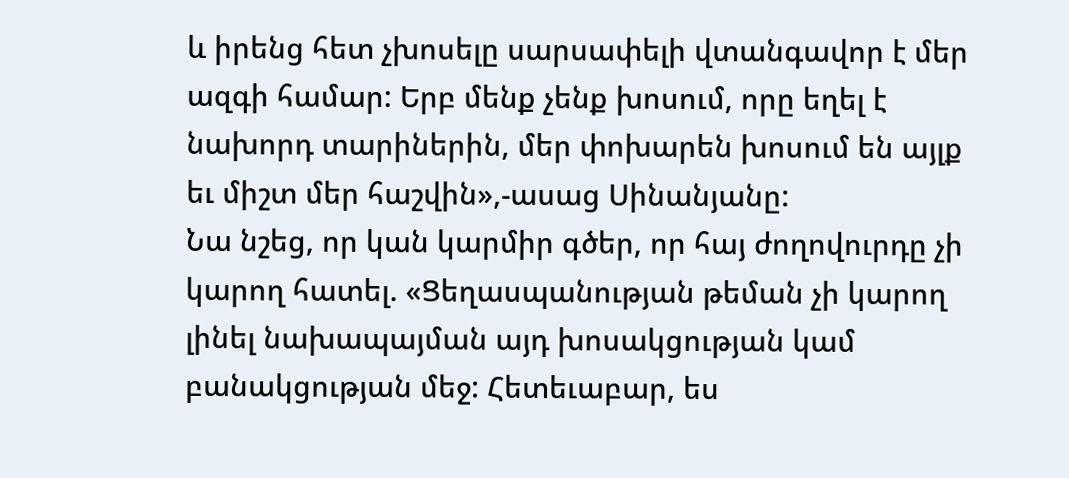և իրենց հետ չխոսելը սարսափելի վտանգավոր է մեր ազգի համար: Երբ մենք չենք խոսում, որը եղել է նախորդ տարիներին, մեր փոխարեն խոսում են այլք եւ միշտ մեր հաշվին»,-ասաց Սինանյանը:
Նա նշեց, որ կան կարմիր գծեր, որ հայ ժողովուրդը չի կարող հատել. «Ցեղասպանության թեման չի կարող լինել նախապայման այդ խոսակցության կամ բանակցության մեջ: Հետեւաբար, ես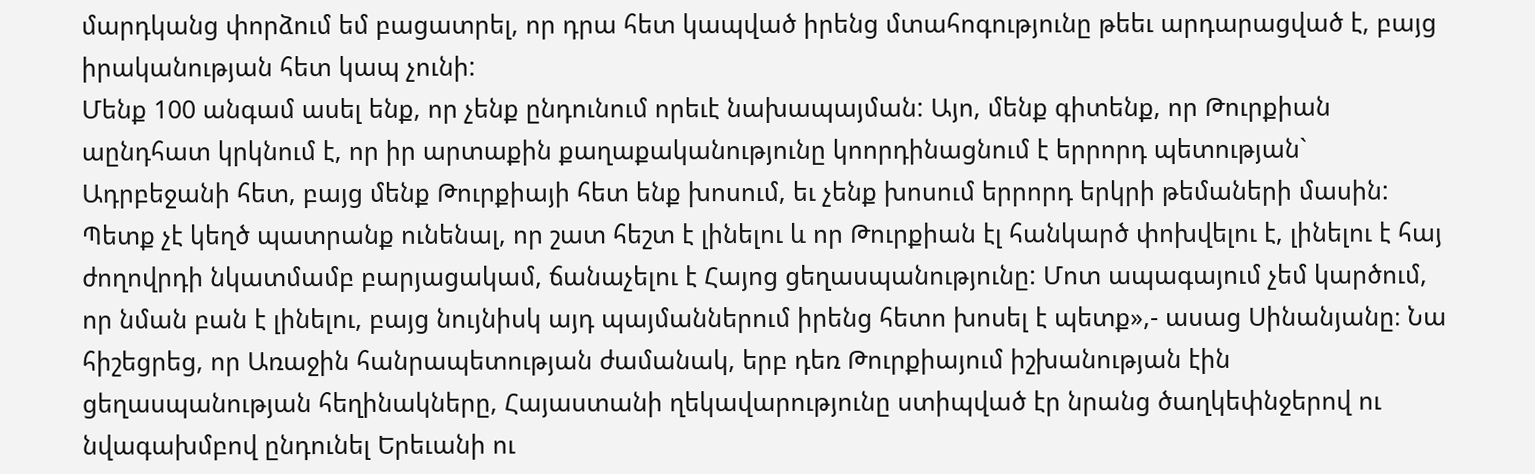մարդկանց փորձում եմ բացատրել, որ դրա հետ կապված իրենց մտահոգությունը թեեւ արդարացված է, բայց իրականության հետ կապ չունի:
Մենք 100 անգամ ասել ենք, որ չենք ընդունում որեւէ նախապայման: Այո, մենք գիտենք, որ Թուրքիան աընդհատ կրկնում է, որ իր արտաքին քաղաքականությունը կոորդինացնում է երրորդ պետության` Ադրբեջանի հետ, բայց մենք Թուրքիայի հետ ենք խոսում, եւ չենք խոսում երրորդ երկրի թեմաների մասին:
Պետք չէ կեղծ պատրանք ունենալ, որ շատ հեշտ է լինելու և որ Թուրքիան էլ հանկարծ փոխվելու է, լինելու է հայ ժողովրդի նկատմամբ բարյացակամ, ճանաչելու է Հայոց ցեղասպանությունը: Մոտ ապագայում չեմ կարծում, որ նման բան է լինելու, բայց նույնիսկ այդ պայմաններում իրենց հետո խոսել է պետք»,- ասաց Սինանյանը։ Նա հիշեցրեց, որ Առաջին հանրապետության ժամանակ, երբ դեռ Թուրքիայում իշխանության էին ցեղասպանության հեղինակները, Հայաստանի ղեկավարությունը ստիպված էր նրանց ծաղկեփնջերով ու նվագախմբով ընդունել Երեւանի ու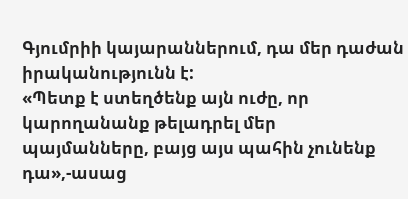Գյումրիի կայարաններում, դա մեր դաժան իրականությունն է:
«Պետք է ստեղծենք այն ուժը, որ կարողանանք թելադրել մեր պայմանները, բայց այս պահին չունենք դա»,-ասաց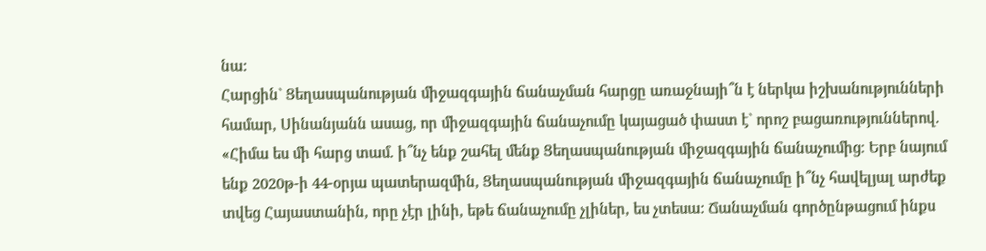նա:
Հարցին` Ցեղասպանության միջազգային ճանաչման հարցը առաջնայի՞ն է ներկա իշխանությունների համար, Սինանյանն ասաց, որ միջազգային ճանաչումը կայացած փաստ է` որոշ բացառություններով. «Հիմա ես մի հարց տամ. ի՞նչ ենք շահել մենք Ցեղասպանության միջազգային ճանաչումից։ Երբ նայում ենք 2020թ-ի 44-օրյա պատերազմին, Ցեղասպանության միջազգային ճանաչումը ի՞նչ հավելյալ արժեք տվեց Հայաստանին, որը չէր լինի, եթե ճանաչումը չլիներ, ես չտեսա: Ճանաչման գործընթացում ինքս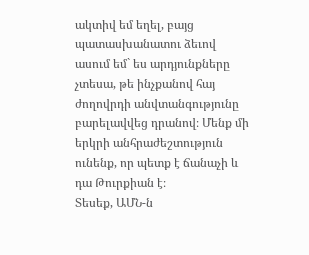ակտիվ եմ եղել, բայց պատասխանատու ձեւով ասում եմ` ես արդյունքները չտեսա, թե ինչքանով հայ ժողովրդի անվտանգությունը բարելավվեց դրանով։ Մենք մի երկրի անհրաժեշտություն ունենք, որ պետք է ճանաչի և դա Թուրքիան է։
Տեսեք, ԱՄՆ-ն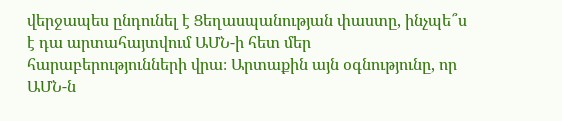վերջապես ընդունել է Ցեղասպանության փաստը, ինչպե՞ս է դա արտահայտվում ԱՄՆ-ի հետ մեր հարաբերությունների վրա։ Արտաքին այն օգնությունը, որ ԱՄՆ-ն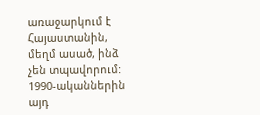առաջարկում է Հայաստանին, մեղմ ասած, ինձ չեն տպավորում: 1990-ականներին այդ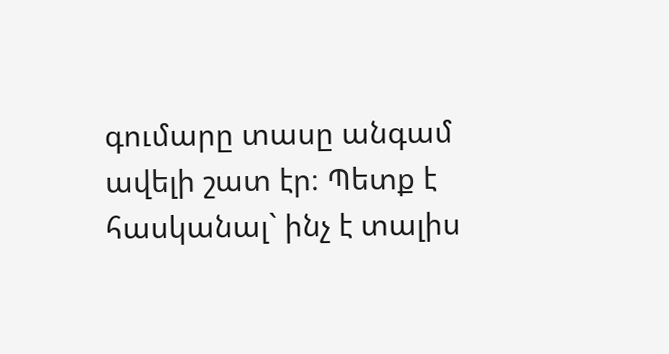գումարը տասը անգամ ավելի շատ էր։ Պետք է հասկանալ` ինչ է տալիս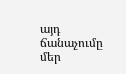այդ ճանաչումը մեր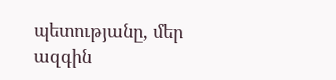պետությանը, մեր ազգին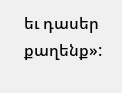եւ դասեր քաղենք»: